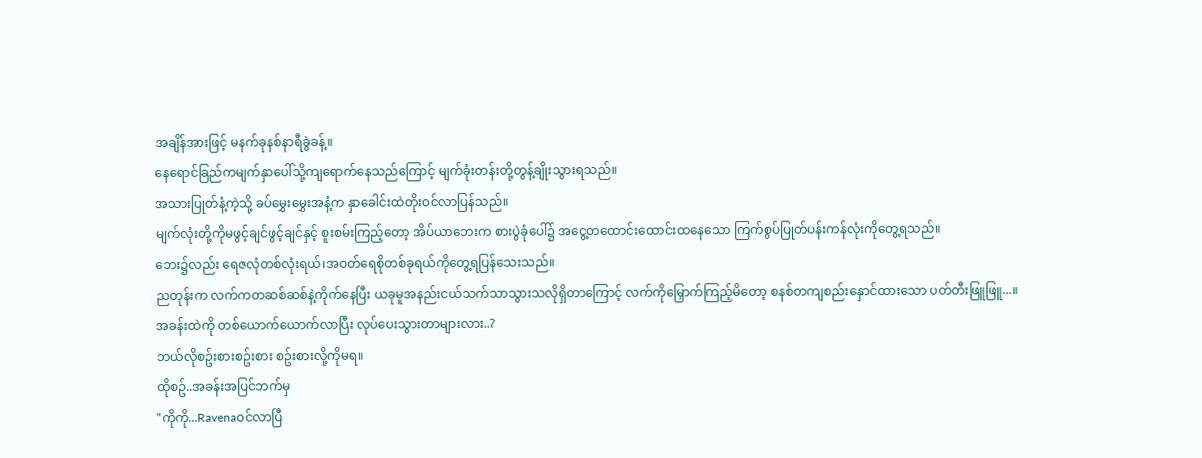အချိန်အားဖြင့် မနက်ခုနစ်နာရီခွဲခန့်။
နေရောင်ခြည်ကမျက်နှာပေါ်သို့ကျရောက်နေသည်ကြောင့် မျက်ခုံးတန်းတို့တွန့်ချိုးသွားရသည်။
အသားပြုတ်နံ့ကဲ့သို့ ခပ်မွှေးမွှေးအနံ့က နှာခေါင်းထဲတိုးဝင်လာပြန်သည်။
မျက်လုံးတို့ကိုမဖွင့်ချင်ဖွင့်ချင်နှင့် စူးစမ်းကြည့်တော့ အိပ်ယာဘေးက စားပွဲခုံပေါ်၌ အငွေ့တထောင်းထောင်းထနေသော ကြက်စွပ်ပြုတ်ပန်းကန်လုံးကိုတွေ့ရသည်။
ဘေး၌လည်း ရေဇလုံတစ်လုံးရယ်၊အဝတ်ရေစိုတစ်ခုရယ်ကိုတွေ့ရပြန်သေးသည်။
ညတုန်းက လက်ကတဆစ်ဆစ်နဲ့ကိုက်နေပြီး ယခုမူအနည်းငယ်သက်သာသွားသလိုရှိတာကြောင့် လက်ကိုမြှောက်ကြည့်မိတော့ စနစ်တကျစည်းနှောင်ထားသော ပတ်တီးဖြူဖြူ...။
အခန်းထဲကို တစ်ယောက်ယောက်လာပြီး လုပ်ပေးသွားတာများလား..?
ဘယ်လိုစဥ်းစားစဥ်းစား စဥ်းစားလို့ကိုမရ။
ထိုစဥ်..အခန်းအပြင်ဘက်မှ
"ကိုကို...Ravenaဝင်လာပြီ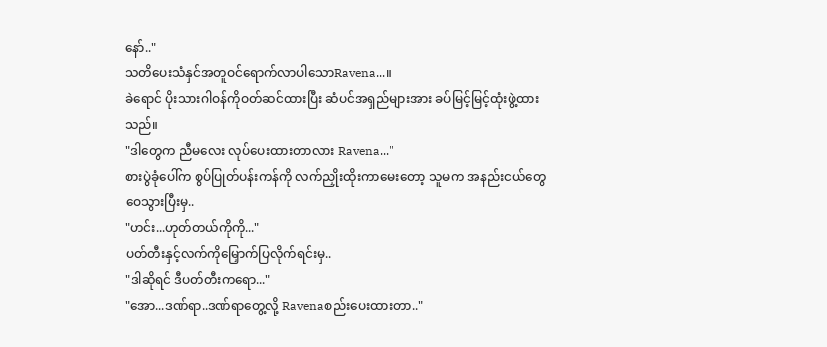နော်.."
သတိပေးသံနှင်အတူဝင်ရောက်လာပါသောRavena...။
ခဲရောင် ပိုးသားဂါဝန်ကိုဝတ်ဆင်ထားပြီး ဆံပင်အရှည်များအား ခပ်မြင့်မြင့်ထုံးဖွဲ့ထားသည်။
"ဒါတွေက ညီမလေး လုပ်ပေးထားတာလား Ravena..."
စားပွဲခုံပေါ်က စွပ်ပြုတ်ပန်းကန်ကို လက်ညှိုးထိုးကာမေးတော့ သူမက အနည်းငယ်တွေဝေသွားပြီးမှ..
"ဟင်း...ဟုတ်တယ်ကိုကို..."
ပတ်တီးနှင့်လက်ကိုမြှောက်ပြလိုက်ရင်းမှ..
"ဒါဆိုရင် ဒီပတ်တီးကရော..."
"အော...ဒဏ်ရာ..ဒဏ်ရာတွေ့လို့ Ravenaစည်းပေးထားတာ.."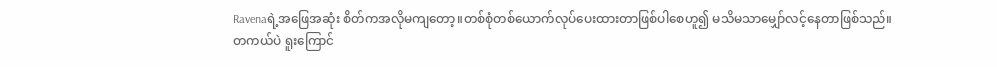Ravenaရဲ့အဖြေအဆုံး စိတ်ကအလိုမကျတော့။တစ်စုံတစ်ယောက်လုပ်ပေးထားတာဖြစ်ပါစေဟူ၍ မသိမသာမျှော်လင့်နေတာဖြစ်သည်။
တကယ်ပဲ ရူးကြောင်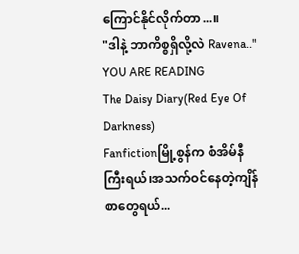ကြောင်နိုင်လိုက်တာ...။
"ဒါနဲ့ ဘာကိစ္စရှိလို့လဲ Ravena.."
YOU ARE READING
The Daisy Diary(Red Eye Of Darkness)
Fanfictionမြို့စွန်က စံအိမ်နီကြီးရယ်၊အသက်ဝင်နေတဲ့ကျိန်စာတွေရယ်...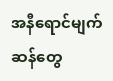အနီရောင်မျက်ဆန်တွေ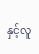နှင့်လူ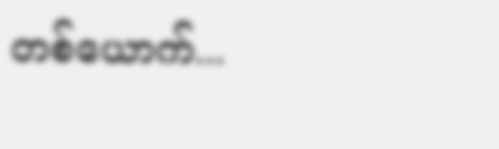တစ်ယောက်...